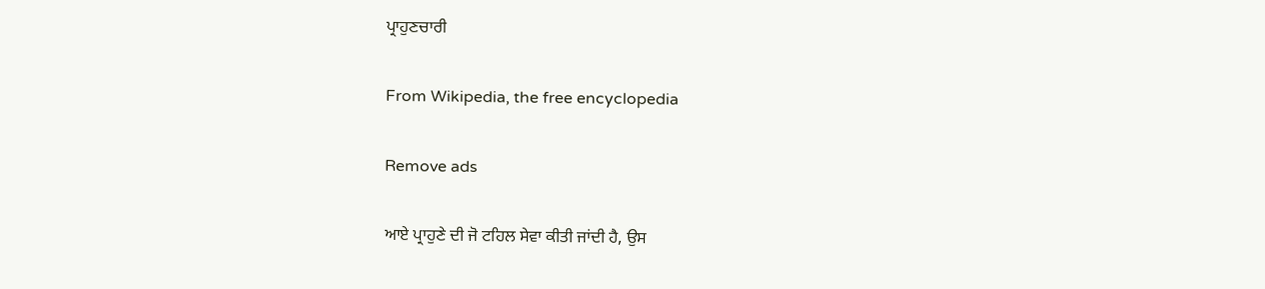ਪ੍ਰਾਹੁਣਚਾਰੀ

From Wikipedia, the free encyclopedia

Remove ads

ਆਏ ਪ੍ਰਾਹੁਣੇ ਦੀ ਜੋ ਟਹਿਲ ਸੇਵਾ ਕੀਤੀ ਜਾਂਦੀ ਹੈ, ਉਸ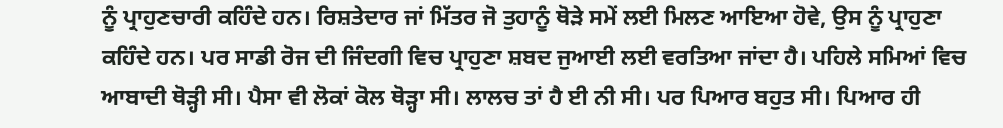ਨੂੰ ਪ੍ਰਾਹੁਣਚਾਰੀ ਕਹਿੰਦੇ ਹਨ। ਰਿਸ਼ਤੇਦਾਰ ਜਾਂ ਮਿੱਤਰ ਜੋ ਤੁਹਾਨੂੰ ਥੋੜੇ ਸਮੇਂ ਲਈ ਮਿਲਣ ਆਇਆ ਹੋਵੇ, ਉਸ ਨੂੰ ਪ੍ਰਾਹੁਣਾ ਕਹਿੰਦੇ ਹਨ। ਪਰ ਸਾਡੀ ਰੋਜ ਦੀ ਜਿੰਦਗੀ ਵਿਚ ਪ੍ਰਾਹੁਣਾ ਸ਼ਬਦ ਜੁਆਈ ਲਈ ਵਰਤਿਆ ਜਾਂਦਾ ਹੈ। ਪਹਿਲੇ ਸਮਿਆਂ ਵਿਚ ਆਬਾਦੀ ਥੋੜ੍ਹੀ ਸੀ। ਪੈਸਾ ਵੀ ਲੋਕਾਂ ਕੋਲ ਥੋੜ੍ਹਾ ਸੀ। ਲਾਲਚ ਤਾਂ ਹੈ ਈ ਨੀ ਸੀ। ਪਰ ਪਿਆਰ ਬਹੁਤ ਸੀ। ਪਿਆਰ ਹੀ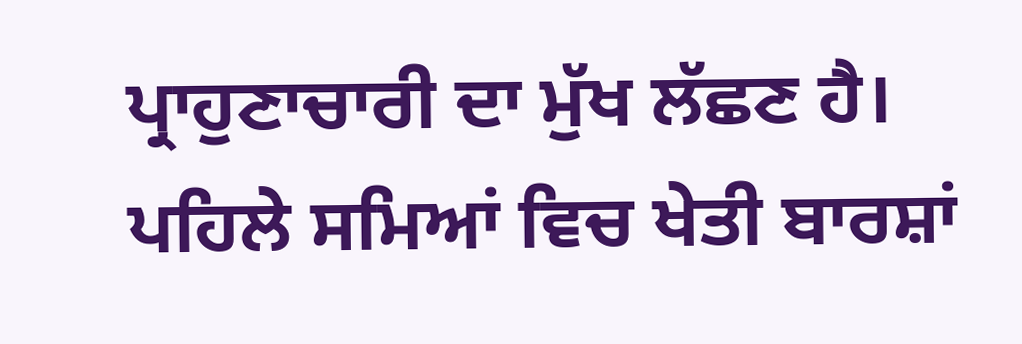ਪ੍ਰਾਹੁਣਾਚਾਰੀ ਦਾ ਮੁੱਖ ਲੱਛਣ ਹੈ। ਪਹਿਲੇ ਸਮਿਆਂ ਵਿਚ ਖੇਤੀ ਬਾਰਸ਼ਾਂ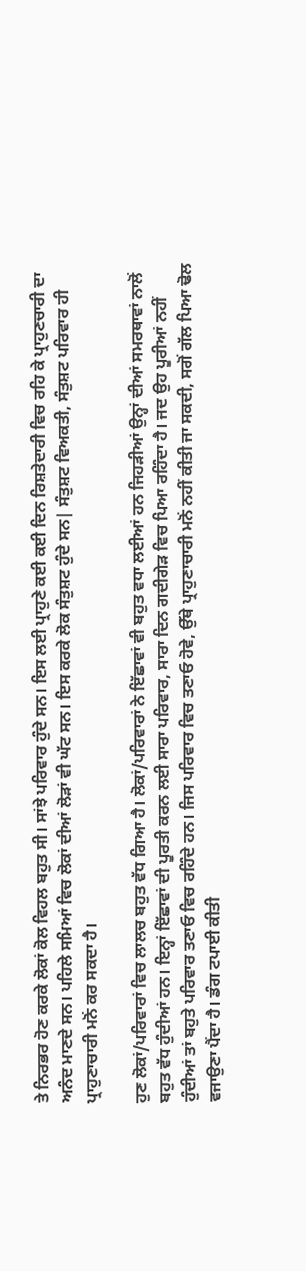ਤੇ ਨਿਰਭਰ ਹੋਣ ਕਰਕੇ ਲੋਕਾਂ ਕੋਲ ਵਿਹਲ ਬਹੁਤ ਸੀ। ਸਾਂਝੇ ਪਰਿਵਾਰ ਹੁੰਦੇ ਸਨ। ਇਸ ਲਈ ਪ੍ਰਾਹੁਣੇ ਕਈ ਕਈ ਦਿਨ ਰਿਸ਼ਤੇਦਾਰੀ ਵਿਚ ਰਹਿ ਕੇ ਪ੍ਰਾਹੁਣਚਾਰੀ ਦਾ ਅਨੰਦ ਮਾਣਦੇ ਸਨ। ਪਹਿਲੇ ਸਮਿਆਂ ਵਿਚ ਲੋਕਾਂ ਦੀਆਂ ਲੋੜਾਂ ਵੀ ਘੱਟ ਸਨ। ਇਸ ਕਰਕੇ ਲੋਕ ਸੰਤੁਸ਼ਟ ਹੁੰਦੇ ਸਨ| ਸੰਤੁਸ਼ਟ ਵਿਅਕਤੀ, ਸੰਤੁਸ਼ਟ ਪਰਿਵਾਰ ਹੀ ਪ੍ਰਾਹੁਣਾਚਾਰੀ ਮਨੋਂ ਕਰ ਸਕਦਾ ਹੈ।

ਹੁਣ ਲੋਕਾਂ/ਪਰਿਵਾਰਾਂ ਵਿਚ ਲਾਲਚ ਬਹੁਤ ਵੱਧ ਗਿਆ ਹੈ। ਲੋਕਾਂ/ਪਰਿਵਾਰਾਂ ਨੇ ਇੱਛਾਵਾਂ ਵੀ ਬਹੁਤ ਵਧਾ ਲਈਆਂ ਹਨ ਜਿਹੜੀਆਂ ਉਨ੍ਹਾਂ ਦੀਆਂ ਸਮਰਥਾਵਾਂ ਨਾਲੋਂ ਬਹੁਤ ਵੱਧ ਹੁੰਦੀਆਂ ਹਨ। ਇਨ੍ਹਾਂ ਇੱਛਾਵਾਂ ਦੀ ਪੂਰਤੀ ਕਰਨ ਲਈ ਸਾਰਾ ਪਰਿਵਾਰ, ਸਾਰਾ ਦਿਨ ਗਦੀਗੇੜ ਵਿਚ ਪਿਆ ਰਹਿੰਦਾ ਹੈ। ਜਦ ਉਹ ਪੂਰੀਆਂ ਨਹੀਂ ਹੁੰਦੀਆਂ ਤਾਂ ਬਹੁਤੇ ਪਰਿਵਾਰ ਤਣਾਓ ਵਿਚ ਰਹਿੰਦੇ ਹਨ। ਜਿਸ ਪਰਿਵਾਰ ਵਿਚ ਤਣਾਓ ਹੋਵੇ, ਉੱਥੇ ਪ੍ਰਾਹੁਣਾਚਾਰੀ ਮਨੋਂ ਨਹੀਂ ਕੀਤੀ ਜਾ ਸਕਦੀ, ਸਗੋਂ ਗੱਲ ਪਿਆ ਢੋਲ ਵਜਾਉਣਾ ਪੈਂਦਾ ਹੈ। ਡੰਗ ਟਪਾਈ ਕੀਤੀ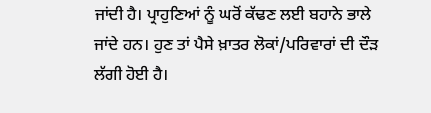ਜਾਂਦੀ ਹੈ। ਪ੍ਰਾਹੁਣਿਆਂ ਨੂੰ ਘਰੋਂ ਕੱਢਣ ਲਈ ਬਹਾਨੇ ਭਾਲੇ ਜਾਂਦੇ ਹਨ। ਹੁਣ ਤਾਂ ਪੈਸੇ ਖ਼ਾਤਰ ਲੋਕਾਂ/ਪਰਿਵਾਰਾਂ ਦੀ ਦੌੜ ਲੱਗੀ ਹੋਈ ਹੈ।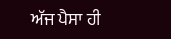ਅੱਜ ਪੈਸਾ ਹੀ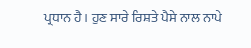ਪ੍ਰਧਾਨ ਹੈ। ਹੁਣ ਸਾਰੇ ਰਿਸ਼ਤੇ ਪੈਸੇ ਨਾਲ ਨਾਪੇ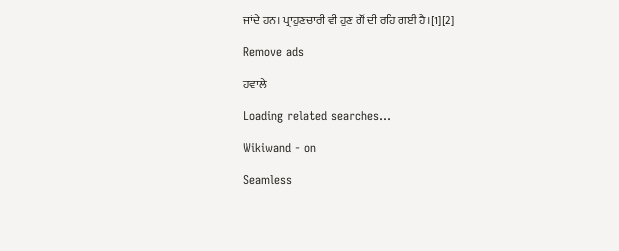ਜਾਂਦੇ ਹਨ। ਪ੍ਰਾਹੁਣਚਾਰੀ ਵੀ ਹੁਣ ਗੌਂ ਦੀ ਰਹਿ ਗਈ ਹੈ।[1][2]

Remove ads

ਹਵਾਲੇ

Loading related searches...

Wikiwand - on

Seamless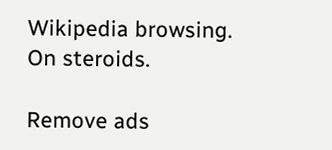Wikipedia browsing. On steroids.

Remove ads